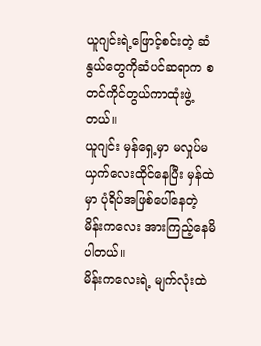ယူဂျင်းရဲ့ဖြောင့်စင်းတဲ့ ဆံနွယ်တွေကိုဆံပင်ဆရာက စတင်ကိုင်တွယ်ကာထုံးဖွဲ့တယ်။
ယူဂျင်း မှန်ရှေ့မှာ မလှုပ်မယှက်လေးထိုင်နေပြီး မှန်ထဲမှာ ပုံရိပ်အဖြစ်ပေါ်နေတဲ့မိန်းကလေး အားကြည့်နေမိပါတယ်။
မိန်းကလေးရဲ့ မျက်လုံးထဲ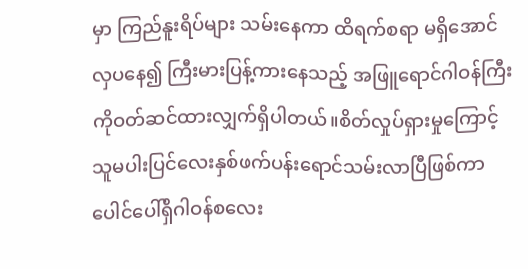မှာ ကြည်နူးရိပ်များ သမ်းနေကာ ထိရက်စရာ မရှိအောင်လှပနေ၍ ကြီးမားပြန့်ကားနေသည့် အဖြူရောင်ဂါဝန်ကြီးကိုဝတ်ဆင်ထားလျှက်ရှိပါတယ်။စိတ်လှုပ်ရှားမှုကြောင့်သူမပါးပြင်လေးနှစ်ဖက်ပန်းရောင်သမ်းလာပြီဖြစ်ကာပေါင်ပေါ်ရှိဂါဝန်စလေး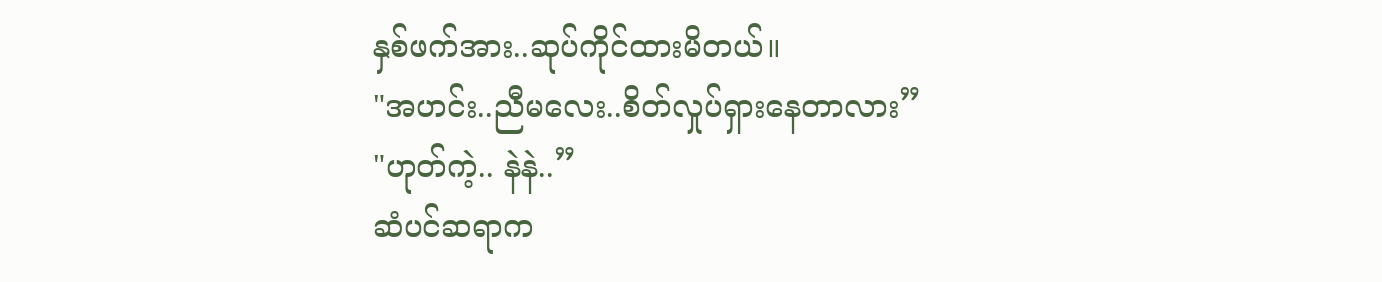နှစ်ဖက်အား..ဆုပ်ကိုင်ထားမိတယ်။
"အဟင်း..ညီမလေး..စိတ်လှုပ်ရှားနေတာလား”
"ဟုတ်ကဲ့.. နဲနဲ..”
ဆံပင်ဆရာက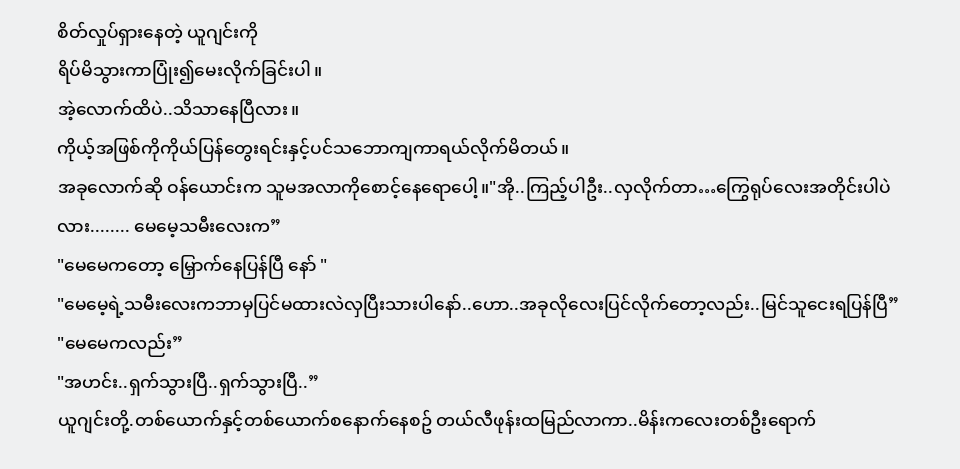စိတ်လှုပ်ရှားနေတဲ့ ယူဂျင်းကို
ရိပ်မိသွားကာပြုံး၍မေးလိုက်ခြင်းပါ။
အဲ့လောက်ထိပဲ..သိသာနေပြီလား။
ကိုယ့်အဖြစ်ကိုကိုယ်ပြန်တွေးရင်းနှင့်ပင်သဘောကျကာရယ်လိုက်မိတယ်။
အခုလောက်ဆို ဝန်ယောင်းက သူမအလာကိုစောင့်နေရောပေါ့။"အို..ကြည့်ပါဦး..လှလိုက်တာ…ကြွေရုပ်လေးအတိုင်းပါပဲလား........ မေမေ့သမီးလေးက”
"မေမေကတော့ မြှောက်နေပြန်ပြီ နော် "
"မေမေ့ရဲ့သမီးလေးကဘာမှပြင်မထားလဲလှပြီးသားပါနော်..ဟော..အခုလိုလေးပြင်လိုက်တော့လည်း..မြင်သူငေးရပြန်ပြီ”
"မေမေကလည်း”
"အဟင်း..ရှက်သွားပြီ..ရှက်သွားပြီ..”
ယူဂျင်းတို့.တစ်ယောက်နှင့်တစ်ယောက်စနောက်နေစဥ် တယ်လီဖုန်းထမြည်လာကာ..မိန်းကလေးတစ်ဦးရောက်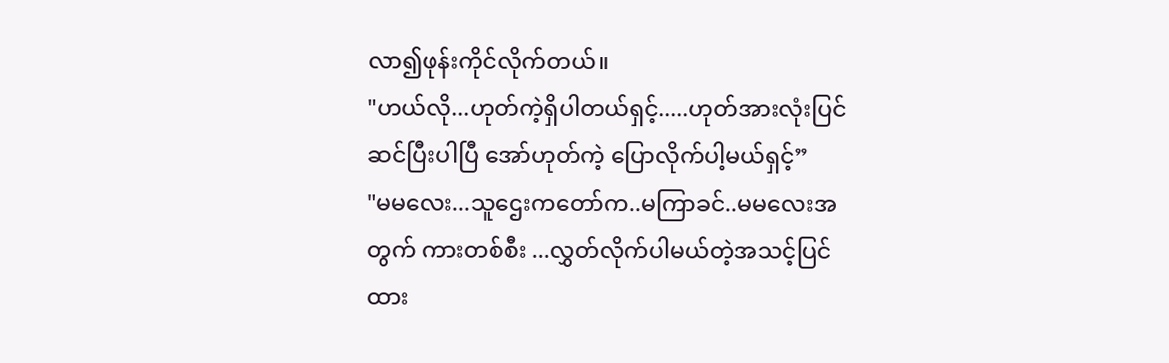လာ၍ဖုန်းကိုင်လိုက်တယ်။
"ဟယ်လို...ဟုတ်ကဲ့ရှိပါတယ်ရှင့်.....ဟုတ်အားလုံးပြင်ဆင်ပြီးပါပြီ အော်ဟုတ်ကဲ့ ပြောလိုက်ပါ့မယ်ရှင့်”
"မမလေး...သူဌေးကတော်က..မကြာခင်..မမလေးအတွက် ကားတစ်စီး ...လွှတ်လိုက်ပါမယ်တဲ့အသင့်ပြင်ထား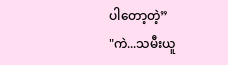ပါတော့တဲ့”
"ကဲ...သမီးယူ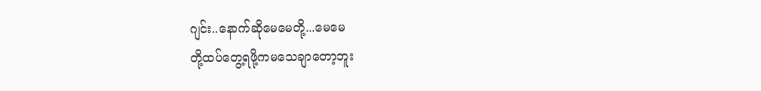ဂျင်း..နောက်ဆိုမေမေတို့...မေမေ
တို့ထပ်တွေ့ရဖို့ကမသေချာတော့ဘူး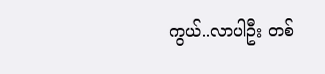ကွယ်..လာပါဦး တစ်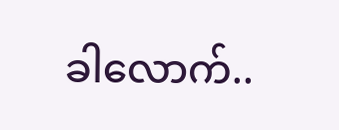ခါလောက်..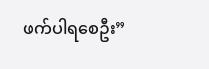ဖက်ပါရစေဦး”